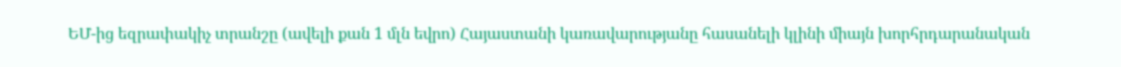ԵՄ-ից եզրափակիչ տրանշը (ավելի քան 1 մլն եվրո) Հայաստանի կառավարությանը հասանելի կլինի միայն խորհրդարանական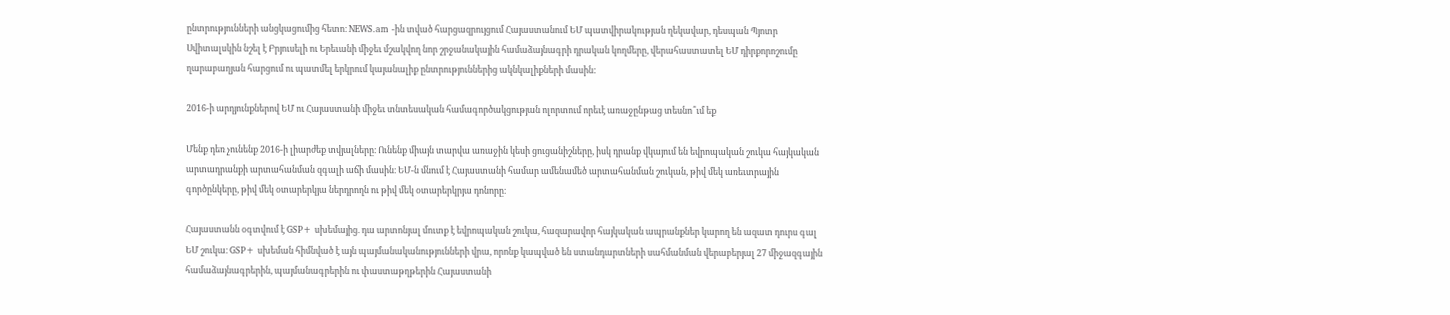ընտրությունների անցկացումից հետո։ NEWS.am -ին տված հարցազրույցում Հայաստանում ԵՄ պատվիրակության ղեկավար, դեսպան Պյոտր Սվիտալսկին նշել է Բրյուսելի ու Երեւանի միջեւ մշակվող նոր շրջանակային համաձայնագրի դրական կողմերը, վերահաստատել ԵՄ դիրքորոշումը ղարաբաղյան հարցում ու պատմել երկրում կայանալիք ընտրություններից ակնկալիքների մասին:

2016-ի արդյունքներով ԵՄ ու Հայաստանի միջեւ տնտեսական համագործակցության ոլորտում որեւէ առաջընթաց տեսնո՞ւմ եք

Մենք դեռ չունենք 2016-ի լիարժեք տվյալները։ Ունենք միայն տարվա առաջին կեսի ցուցանիշները, իսկ դրանք վկայում են եվրոպական շուկա հայկական արտադրանքի արտահանման զգալի աճի մասին։ ԵՄ-ն մնում է Հայաստանի համար ամենամեծ արտահանման շուկան, թիվ մեկ առեւտրային գործընկերը, թիվ մեկ օտարերկյա ներդրողն ու թիվ մեկ օտարերկրյա դոնորը։

Հայաստանն օգտվում է GSP+ սխեմայից. դա արտոնյալ մուտք է եվրոպական շուկա, հազարավոր հայկական ապրանքներ կարող են ազատ դուրս գալ ԵՄ շուկա։ GSP+ սխեման հիմնված է այն պայմանականությունների վրա, որոնք կապված են ստանդարտների սահմանման վերաբերյալ 27 միջազգային համաձայնագրերին, պայմանագրերին ու փաստաթղթերին Հայաստանի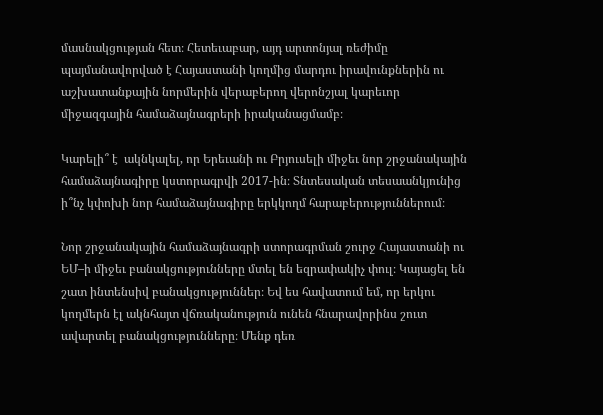մասնակցության հետ։ Հետեւաբար, այդ արտոնյալ ռեժիմը պայմանավորված է Հայաստանի կողմից մարդու իրավունքներին ու աշխատանքային նորմերին վերաբերող վերոնշյալ կարեւոր միջազգային համաձայնագրերի իրականացմամբ։

Կարելի՞ է  ակնկալել, որ Երեւանի ու Բրյուսելի միջեւ նոր շրջանակային համաձայնագիրը կստորագրվի 2017-ին։ Տնտեսական տեսաանկյունից ի՞նչ կփոխի նոր համաձայնագիրը երկկողմ հարաբերություններում։

Նոր շրջանակային համաձայնագրի ստորագրման շուրջ Հայաստանի ու ԵՄ–ի միջեւ բանակցությունները մտել են եզրափակիչ փուլ։ Կայացել են շատ ինտենսիվ բանակցություններ։ Եվ ես հավատում եմ, որ երկու կողմերն էլ ակնհայտ վճռականություն ունեն հնարավորինս շուտ ավարտել բանակցությունները։ Մենք դեռ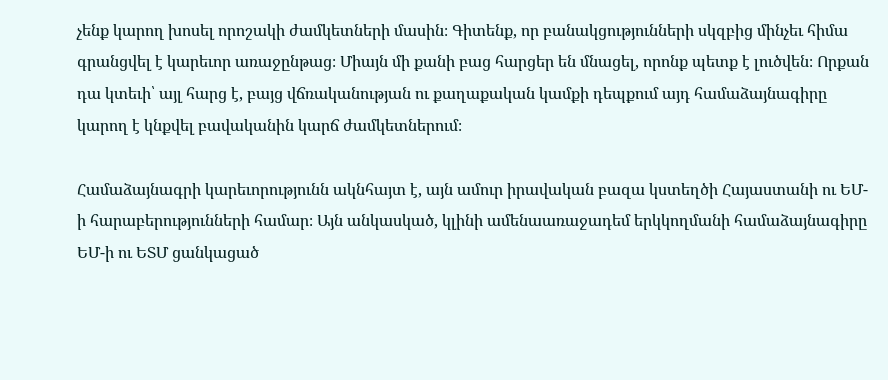չենք կարող խոսել որոշակի ժամկետների մասին։ Գիտենք, որ բանակցությունների սկզբից մինչեւ հիմա գրանցվել է կարեւոր առաջընթաց։ Միայն մի քանի բաց հարցեր են մնացել, որոնք պետք է լուծվեն։ Որքան դա կտեւի՝ այլ հարց է, բայց վճռականության ու քաղաքական կամքի դեպքում այդ համաձայնագիրը կարող է կնքվել բավականին կարճ ժամկետներում։

Համաձայնագրի կարեւորությունն ակնհայտ է, այն ամուր իրավական բազա կստեղծի Հայաստանի ու ԵՄ-ի հարաբերությունների համար։ Այն անկասկած, կլինի ամենաառաջադեմ երկկողմանի համաձայնագիրը ԵՄ-ի ու ԵՏՄ ցանկացած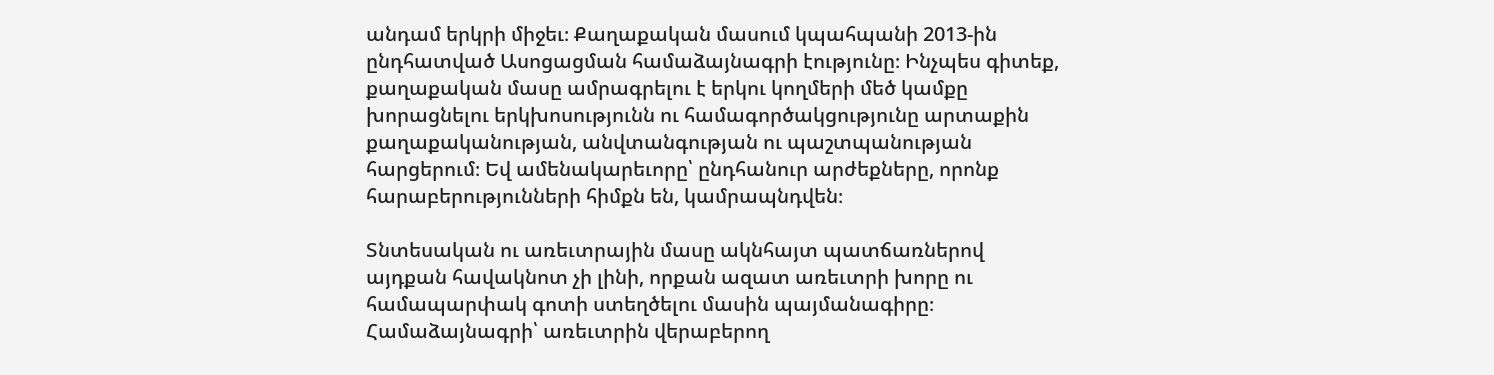անդամ երկրի միջեւ։ Քաղաքական մասում կպահպանի 2013-ին ընդհատված Ասոցացման համաձայնագրի էությունը։ Ինչպես գիտեք, քաղաքական մասը ամրագրելու է երկու կողմերի մեծ կամքը խորացնելու երկխոսությունն ու համագործակցությունը արտաքին քաղաքականության, անվտանգության ու պաշտպանության հարցերում։ Եվ ամենակարեւորը՝ ընդհանուր արժեքները, որոնք հարաբերությունների հիմքն են, կամրապնդվեն։

Տնտեսական ու առեւտրային մասը ակնհայտ պատճառներով այդքան հավակնոտ չի լինի, որքան ազատ առեւտրի խորը ու համապարփակ գոտի ստեղծելու մասին պայմանագիրը։ Համաձայնագրի՝ առեւտրին վերաբերող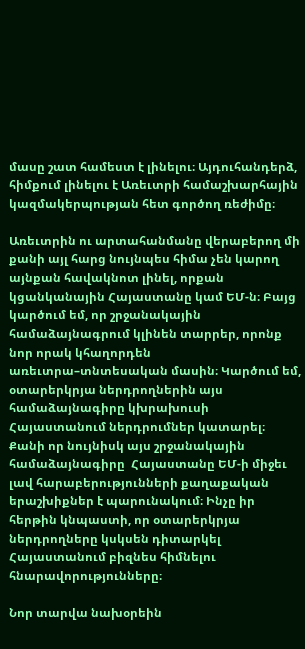մասը շատ համեստ է լինելու։ Այդուհանդերձ, հիմքում լինելու է Առեւտրի համաշխարհային կազմակերպության հետ գործող ռեժիմը։

Առեւտրին ու արտահանմանը վերաբերող մի քանի այլ հարց նույնպես հիմա չեն կարող այնքան հավակնոտ լինել, որքան կցանկանային Հայաստանը կամ ԵՄ-ն։ Բայց կարծում եմ, որ շրջանակային համաձայնագրում կլինեն տարրեր, որոնք նոր որակ կհաղորդեն առեւտրա–տնտեսական մասին։ Կարծում եմ, օտարերկրյա ներդրողներին այս համաձայնագիրը կխրախուսի Հայաստանում ներդրումներ կատարել։  Քանի որ նույնիսկ այս շրջանակային համաձայնագիրը  Հայաստանը ԵՄ-ի միջեւ լավ հարաբերությունների քաղաքական երաշխիքներ է պարունակում։ Ինչը իր հերթին կնպաստի, որ օտարերկրյա ներդրողները կսկսեն դիտարկել Հայաստանում բիզնես հիմնելու հնարավորությունները։

Նոր տարվա նախօրեին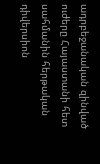ադրբեջանական զինված ուժերը Հայաստանի հետ սահմանին հերթական դիվերսիոն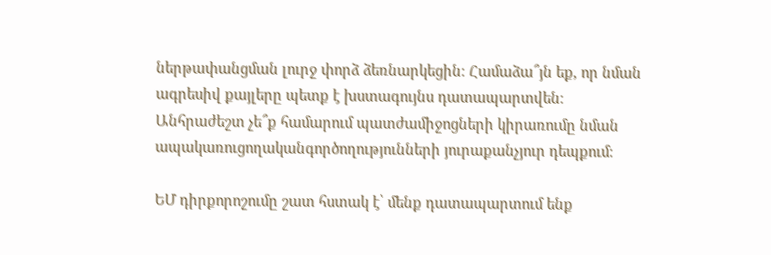ներթափանցման լուրջ փորձ ձեռնարկեցին։ Համաձա՞յն եք, որ նման ագրեսիվ քայլերը պետք է խստագույնս դատապարտվեն։ Անհրաժեշտ չե՞ք համարում պատժամիջոցների կիրառումը նման ապակառուցողականգործողությունների յուրաքանչյուր դեպքում։

ԵՄ դիրքորոշումը շատ հստակ է՝ մենք դատապարտում ենք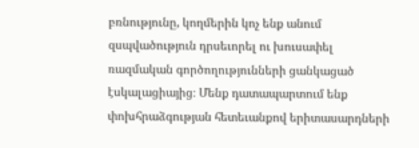բռնությունը, կողմերին կոչ ենք անում զսպվածություն դրսեւորել ու խուսափել ռազմական գործողությունների ցանկացած էսկալացիայից։ Մենք դատապարտում ենք փոխհրաձգության հետեւանքով երիտասարդների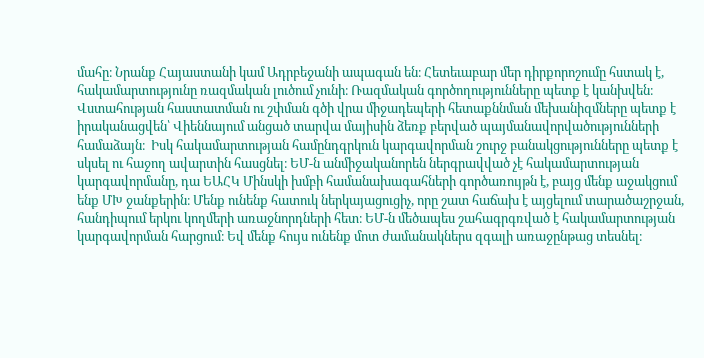մահը։ Նրանք Հայաստանի կամ Ադրբեջանի ապագան են։ Հետեւաբար մեր դիրքորոշումը հստակ է, հակամարտությունը ռազմական լուծում չունի։ Ռազմական գործողությունները պետք է կանխվեն։ Վստահության հաստատման ու շփման գծի վրա միջադեպերի հետաքննման մեխանիզմները պետք է իրականացվեն՝ Վիեննայում անցած տարվա մայիսին ձեռք բերված պայմանավորվածությունների համաձայն։  Իսկ հակամարտության համընդգրկուն կարգավորման շուրջ բանակցությունները պետք է սկսել ու հաջող ավարտին հասցնել։ ԵՄ-ն անմիջականորեն ներգրավված չէ հակամարտության կարգավորմանը, դա ԵԱՀԿ Մինսկի խմբի համանախագահների գործառույթն է, բայց մենք աջակցում ենք ՄԽ ջանքերին։ Մենք ունենք հատուկ ներկայացուցիչ, որը շատ հաճախ է այցելում տարածաշրջան, հանդիպում երկու կողմերի առաջնորդների հետ։ ԵՄ-ն մեծապես շահագրգռված է հակամարտության կարգավորման հարցում։ Եվ մենք հույս ունենք մոտ ժամանակներս զգալի առաջընթաց տեսնել։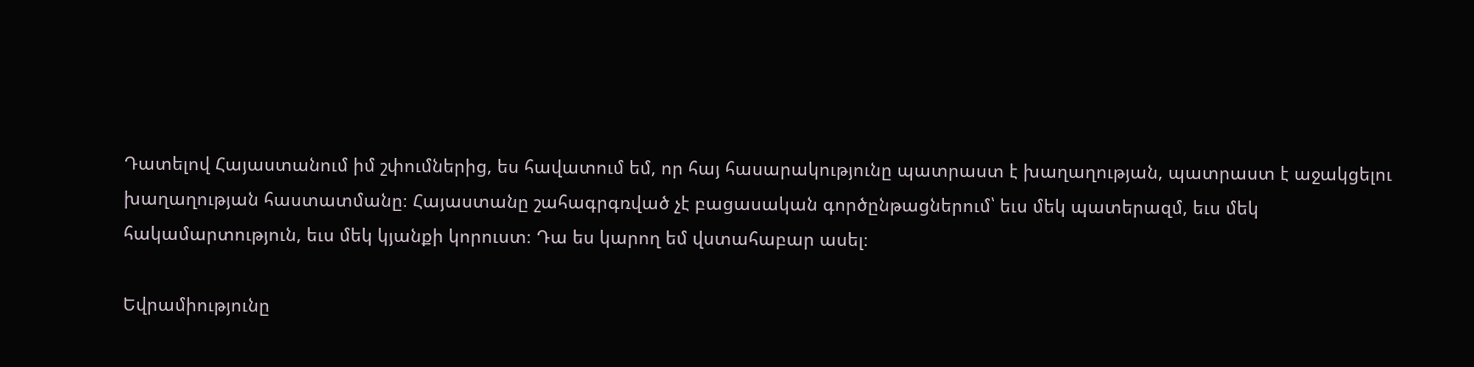Դատելով Հայաստանում իմ շփումներից, ես հավատում եմ, որ հայ հասարակությունը պատրաստ է խաղաղության, պատրաստ է աջակցելու խաղաղության հաստատմանը։ Հայաստանը շահագրգռված չէ բացասական գործընթացներում՝ եւս մեկ պատերազմ, եւս մեկ հակամարտություն, եւս մեկ կյանքի կորուստ։ Դա ես կարող եմ վստահաբար ասել։

Եվրամիությունը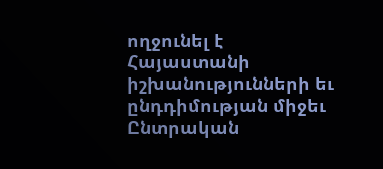ողջունել է Հայաստանի իշխանությունների եւ ընդդիմության միջեւ Ընտրական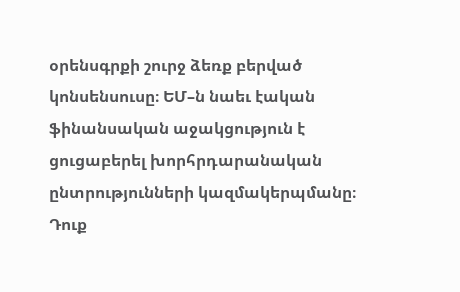օրենսգրքի շուրջ ձեռք բերված կոնսենսուսը։ ԵՄ–ն նաեւ էական ֆինանսական աջակցություն է ցուցաբերել խորհրդարանական ընտրությունների կազմակերպմանը։ Դուք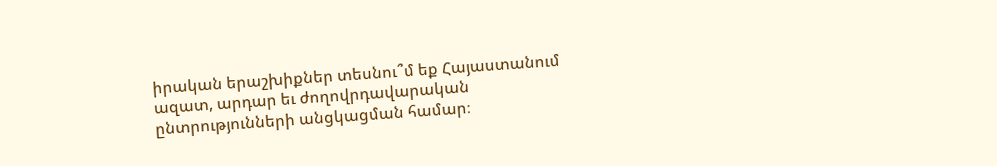իրական երաշխիքներ տեսնու՞մ եք Հայաստանում ազատ, արդար եւ ժողովրդավարական ընտրությունների անցկացման համար։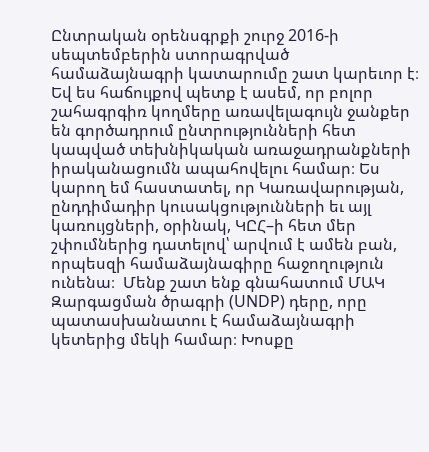Ընտրական օրենսգրքի շուրջ 2016-ի սեպտեմբերին ստորագրված համաձայնագրի կատարումը շատ կարեւոր է։ Եվ ես հաճույքով պետք է ասեմ, որ բոլոր շահագրգիռ կողմերը առավելագույն ջանքեր են գործադրում ընտրությունների հետ կապված տեխնիկական առաջադրանքների իրականացումն ապահովելու համար։ Ես կարող եմ հաստատել, որ Կառավարության, ընդդիմադիր կուսակցությունների եւ այլ կառույցների, օրինակ, ԿԸՀ–ի հետ մեր շփումներից դատելով՝ արվում է ամեն բան, որպեսզի համաձայնագիրը հաջողություն ունենա։  Մենք շատ ենք գնահատում ՄԱԿ Զարգացման ծրագրի (UNDP) դերը, որը պատասխանատու է համաձայնագրի կետերից մեկի համար։ Խոսքը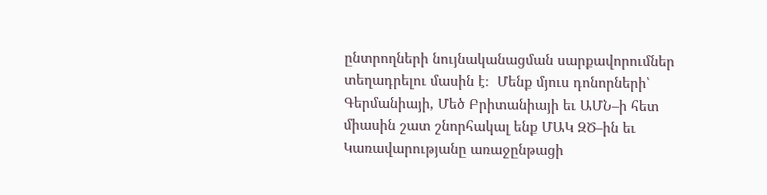ընտրողների նույնականացման սարքավորումներ տեղադրելու մասին է։  Մենք մյուս դոնորների՝ Գերմանիայի, Մեծ Բրիտանիայի եւ ԱՄՆ–ի հետ միասին շատ շնորհակալ ենք ՄԱԿ ԶԾ–ին եւ Կառավարությանը առաջընթացի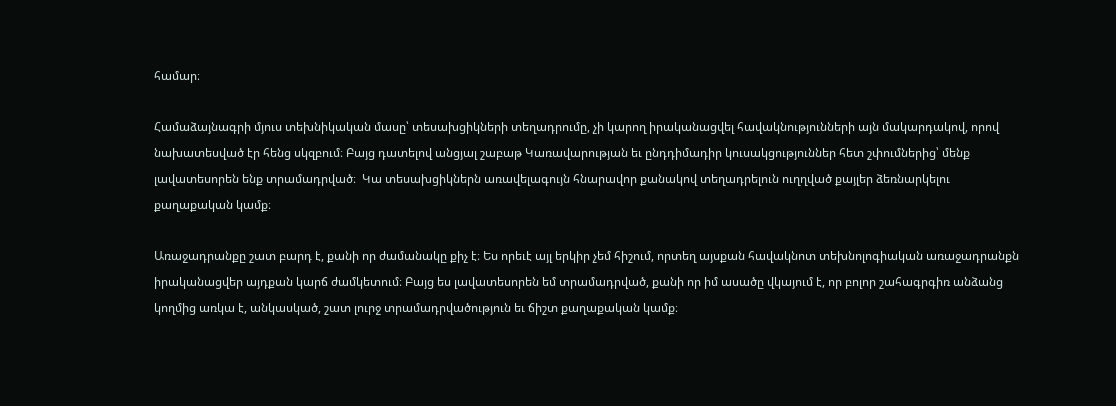համար։

Համաձայնագրի մյուս տեխնիկական մասը՝ տեսախցիկների տեղադրումը, չի կարող իրականացվել հավակնությունների այն մակարդակով, որով նախատեսված էր հենց սկզբում։ Բայց դատելով անցյալ շաբաթ Կառավարության եւ ընդդիմադիր կուսակցություններ հետ շփումներից՝ մենք լավատեսորեն ենք տրամադրված։  Կա տեսախցիկներն առավելագույն հնարավոր քանակով տեղադրելուն ուղղված քայլեր ձեռնարկելու քաղաքական կամք։

Առաջադրանքը շատ բարդ է, քանի որ ժամանակը քիչ է։ Ես որեւէ այլ երկիր չեմ հիշում, որտեղ այսքան հավակնոտ տեխնոլոգիական առաջադրանքն իրականացվեր այդքան կարճ ժամկետում։ Բայց ես լավատեսորեն եմ տրամադրված, քանի որ իմ ասածը վկայում է, որ բոլոր շահագրգիռ անձանց կողմից առկա է, անկասկած, շատ լուրջ տրամադրվածություն եւ ճիշտ քաղաքական կամք։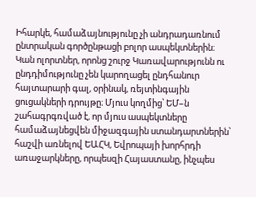Իհարկե, համաձայնությունը չի անդրադառնում ընտրական գործընթացի բոլոր ասպեկտներին։ Կան ոլորտներ, որոնց շուրջ Կառավարությունն ու ընդդիմությունը չեն կարողացել ընդհանուր հայտարարի գալ, օրինակ, ռեյտինգային ցուցակների դրույթը։ Մյուս կողմից՝ ԵՄ–ն շահագրգռված է, որ մյուս ասպեկտները համաձայնեցվեն միջազգային ստանդարտներին՝ հաշվի առնելով ԵԱՀԿ, Եվրոպայի խորհրդի առաջարկները, որպեսզի Հայաստանը, ինչպես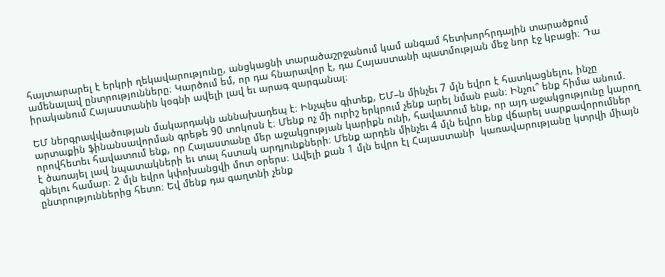հայտարարել է երկրի ղեկավարությունը, անցկացնի տարածաշրջանում կամ անգամ հետխորհրդային տարածքում ամենալավ ընտրությունները։ Կարծում եմ, որ դա հնարավոր է, դա Հայաստանի պատմության մեջ նոր էջ կբացի։ Դա իրականում Հայաստանին կօգնի ավելի լավ եւ արագ զարգանալ։

ԵՄ ներգրավվածության մակարդակն աննախադեպ է։ Ինչպես գիտեք, ԵՄ–ն մինչեւ 7 մլն եվրո է հատկացնելու, ինչը արտաքին ֆինանսավորման գրեթե 90 տոկոսն է։ Մենք ոչ մի ուրիշ երկրում չենք արել նման բան։ Ինչու՞ ենք հիմա անում. որովհետեւ հավատում ենք, որ Հայաստանը մեր աջակցության կարիքն ունի, հավատում ենք, որ այդ աջակցությունը կարող է ծառայել լավ նպատակների եւ տալ հստակ արդյունքների։ Մենք արդեն մինչեւ 4 մլն եվրո ենք վճարել սարքավորումներ գնելու համար։ 2 մլն եվրո կփոխանցվի մոտ օրերս։ Ավելի քան 1 մլն եվրո էլ Հայաստանի  կառավարությանը կտրվի միայն ընտրություններից հետո։ Եվ մենք դա գաղտնի չենք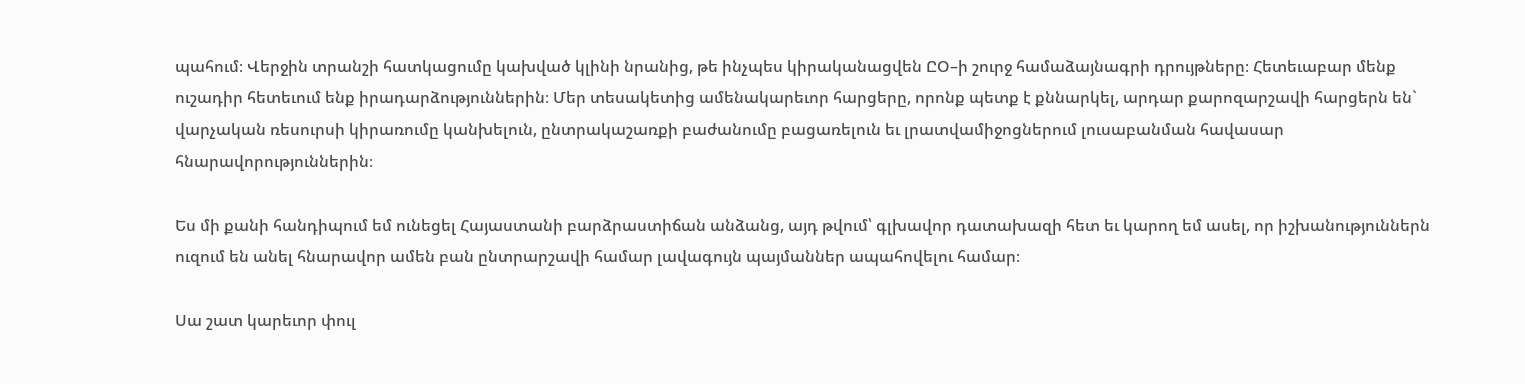պահում։ Վերջին տրանշի հատկացումը կախված կլինի նրանից, թե ինչպես կիրականացվեն ԸՕ–ի շուրջ համաձայնագրի դրույթները։ Հետեւաբար մենք ուշադիր հետեւում ենք իրադարձություններին։ Մեր տեսակետից ամենակարեւոր հարցերը, որոնք պետք է քննարկել, արդար քարոզարշավի հարցերն են` վարչական ռեսուրսի կիրառումը կանխելուն, ընտրակաշառքի բաժանումը բացառելուն եւ լրատվամիջոցներում լուսաբանման հավասար հնարավորություններին։

Ես մի քանի հանդիպում եմ ունեցել Հայաստանի բարձրաստիճան անձանց, այդ թվում՝ գլխավոր դատախազի հետ եւ կարող եմ ասել, որ իշխանություններն ուզում են անել հնարավոր ամեն բան ընտրարշավի համար լավագույն պայմաններ ապահովելու համար։

Սա շատ կարեւոր փուլ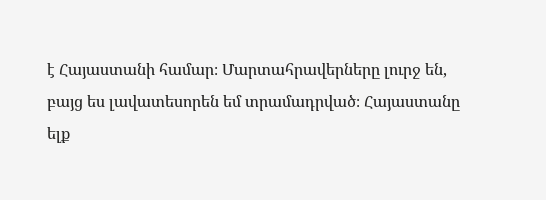է Հայաստանի համար։ Մարտահրավերները լուրջ են, բայց ես լավատեսորեն եմ տրամադրված։ Հայաստանը ելք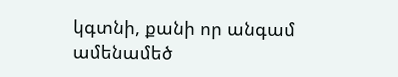կգտնի, քանի որ անգամ ամենամեծ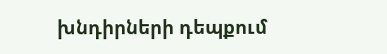խնդիրների դեպքում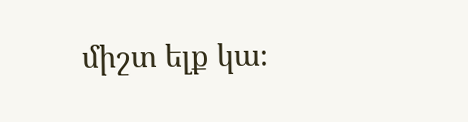միշտ ելք կա։